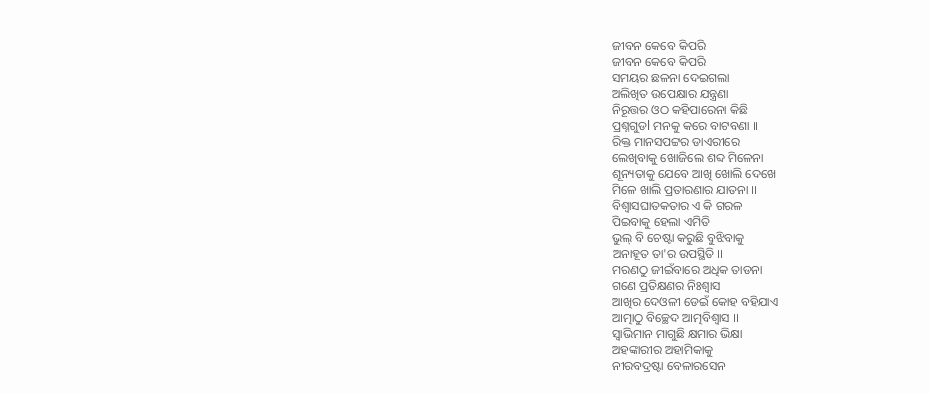ଜୀବନ କେବେ କିପରି
ଜୀବନ କେବେ କିପରି
ସମୟର ଛଳନା ଦେଇଗଲା
ଅଲିଖିତ ଉପେକ୍ଷାର ଯନ୍ତ୍ରଣା
ନିରୂତ୍ତର ଓଠ କହିପାରେନା କିଛି
ପ୍ରଶ୍ନଗୁଡl ମନକୁ କରେ ବାଟବଣା ।।
ରିକ୍ତ ମାନସପଟ୍ଟର ଡାଏରୀରେ
ଲେଖିବାକୁ ଖୋଜିଲେ ଶବ୍ଦ ମିଳେନା
ଶୂନ୍ୟତାକୁ ଯେବେ ଆଖି ଖୋଲି ଦେଖେ
ମିଳେ ଖାଲି ପ୍ରତାରଣାର ଯାତନା ।।
ବିଶ୍ୱାସଘାତକତାର ଏ କି ଗରଳ
ପିଇବାକୁ ହେଲା ଏମିତି
ଭୁଲ୍ ବି ଚେଷ୍ଟା କରୁଛି ବୁଝିବାକୁ
ଅନାହୂତ ତା'ର ଉପସ୍ଥିତି ।।
ମରଣଠୁ ଜୀଇଁବାରେ ଅଧିକ ତାଡନା
ଗଣେ ପ୍ରତିକ୍ଷଣର ନିଃଶ୍ୱାସ
ଆଖିର ଦେଓଳୀ ଡେଇଁ କୋହ ବହିଯାଏ
ଆତ୍ମାଠୁ ବିଚ୍ଛେଦ ଆତ୍ମବିଶ୍ବାସ ।।
ସ୍ଵାଭିମାନ ମାଗୁଛି କ୍ଷମାର ଭିକ୍ଷା
ଅହଙ୍କାରୀର ଅହାମିକାକୁ
ନୀରବଦ୍ରଷ୍ଟା ବେଳାରସେନ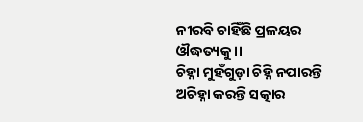ନୀରବି ଚାହିଁଛି ପ୍ରଳୟର ଔଦ୍ଧତ୍ୟକୁ ।।
ଚିହ୍ନା ମୁହଁଗୁଡ଼ା ଚିହ୍ନି ନପାରନ୍ତି
ଅଚିହ୍ନା କରନ୍ତି ସତ୍କାର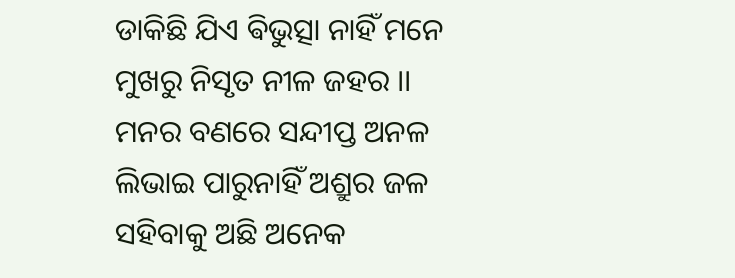ଡାକିଛି ଯିଏ ଵିଭୁତ୍ସା ନାହିଁ ମନେ
ମୁଖରୁ ନିସୃତ ନୀଳ ଜହର ।।
ମନର ବଣରେ ସନ୍ଦୀପ୍ତ ଅନଳ
ଲିଭାଇ ପାରୁନାହିଁ ଅଶ୍ରୁର ଜଳ
ସହିବାକୁ ଅଛି ଅନେକ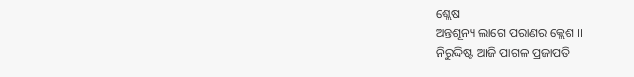ଶ୍ଲେଷ
ଅନ୍ତଶୂନ୍ୟ ଲାଗେ ପରାଣର କ୍ଲେଶ ।।
ନିରୁଦ୍ଦିଷ୍ଟ ଆଜି ପାଗଳ ପ୍ରଜାପତି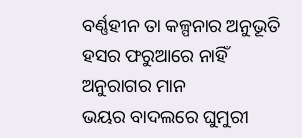ବର୍ଣ୍ଣହୀନ ତା କଳ୍ପନାର ଅନୁଭୂତି
ହସର ଫରୁଆରେ ନାହିଁ ଅନୁରାଗର ମାନ
ଭୟର ବାଦଲରେ ଘୁମୁରୀ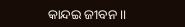କାନ୍ଦଇ ଜୀବନ ।।